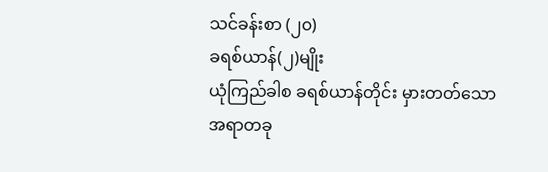သင်ခန်းစာ (၂၀)
ခရစ်ယာန်(၂)မျိုး
ယုံကြည်ခါစ ခရစ်ယာန်တိုင်း မှားတတ်သော အရာတခု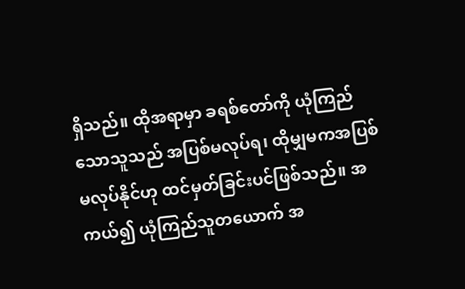ရှိသည်။ ထိုအရာမှာ ခရစ်တော်ကို ယုံကြည်သောသူသည် အပြစ်မလုပ်ရ၊ ထိုမျှမကအပြစ်မလုပ်နိုင်ဟု ထင်မှတ်ခြင်းပင်ဖြစ်သည်။ အကယ်၍ ယုံကြည်သူတယောက် အ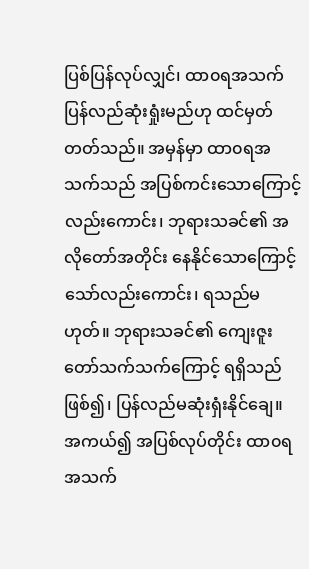ပြစ်ပြန်လုပ်လျှင်၊ ထာ၀ရအသက် ပြန်လည်ဆုံးရှုံးမည်ဟု ထင်မှတ်တတ်သည်။ အမှန်မှာ ထာ၀ရအသက်သည် အပြစ်ကင်းသောကြောင့်လည်းကောင်း၊ ဘုရားသခင်၏ အလိုတော်အတိုင်း နေနိုင်သောကြောင့်သော်လည်းကောင်း၊ ရသည်မဟုတ်။ ဘုရားသခင်၏ ကျေးဇူးတော်သက်သက်ကြောင့် ရရှိသည်ဖြစ်၍၊ ပြန်လည်မဆုံးရှံးနိုင်ချေ။ အကယ်၍ အပြစ်လုပ်တိုင်း ထာ၀ရအသက်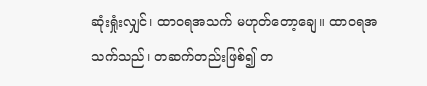ဆုံးရှုံးလျှင်၊ ထာ၀ရအသက် မဟုတ်တော့ချေ။ ထာ၀ရအသက်သည်၊ တဆက်တည်းဖြစ်၍ တ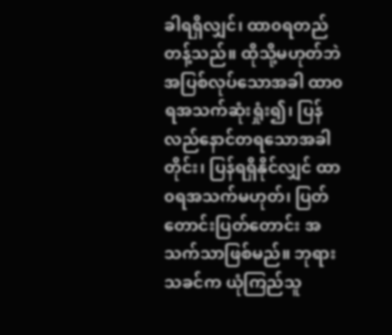ခါရရှိလျှင်၊ ထာ၀ရတည်တန့်သည်။ ထိုသို့မဟုတ်ဘဲ အပြစ်လုပ်သောအခါ ထာ၀ရအသက်ဆုံးရှုံး၍၊ ပြန်လည်နောင်တရသောအခါတိုင်း၊ ပြန်ရရှိနိုင်လျှင် ထာ၀ရအသက်မဟုတ်၊ ပြတ်တောင်းပြတ်တောင်း အသက်သာဖြစ်မည်။ ဘုရားသခင်က ယုံကြည်သူ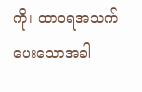ကို၊ ထာ၀ရအသက်ပေးသောအခါ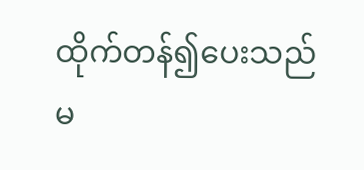ထိုက်တန်၍ပေးသည်မ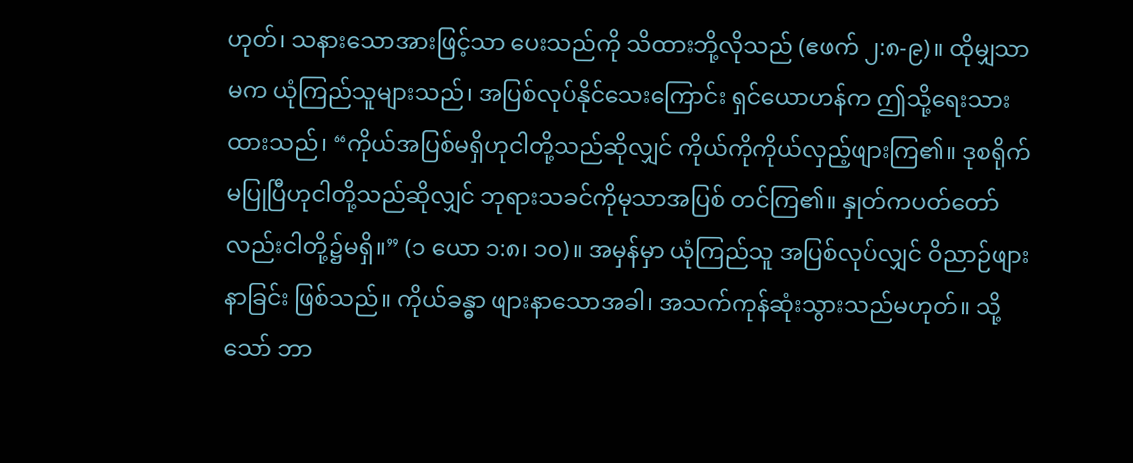ဟုတ်၊ သနားသောအားဖြင့်သာ ပေးသည်ကို သိထားဘို့လိုသည် (ဧဖက် ၂:၈-၉)။ ထိုမျှသာမက ယုံကြည်သူများသည်၊ အပြစ်လုပ်နိုင်သေးကြောင်း ရှင်ယောဟန်က ဤသို့ရေးသားထားသည်၊ “ကိုယ်အပြစ်မရှိဟုငါတို့သည်ဆိုလျှင် ကိုယ်ကိုကိုယ်လှည့်ဖျားကြ၏။ ဒုစရိုက်မပြုပြီဟုငါတို့သည်ဆိုလျှင် ဘုရားသခင်ကိုမုသာအပြစ် တင်ကြ၏။ နှုတ်ကပတ်တော်လည်းငါတို့၌မရှိ။” (၁ ယော ၁:၈၊ ၁၀)။ အမှန်မှာ ယုံကြည်သူ အပြစ်လုပ်လျှင် ဝိညာဉ်ဖျားနာခြင်း ဖြစ်သည်။ ကိုယ်ခန္ဓာ ဖျားနာသောအခါ၊ အသက်ကုန်ဆုံးသွားသည်မဟုတ်။ သို့သော် ဘာ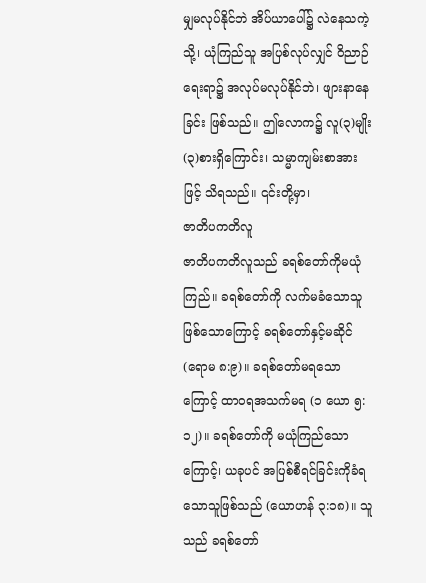မျှမလုပ်နိုင်ဘဲ အိပ်ယာပေါ်၌ လဲနေသကဲ့သို့၊ ယုံကြည်သူ အပြစ်လုပ်လျှင် ဝိညာဉ်ရေးရာ၌ အလုပ်မလုပ်နိုင်ဘဲ၊ ဖျားနာနေခြင်း ဖြစ်သည်။ ဤလောက၌ လူ(၃)မျိုး(၃)စားရှိကြောင်း၊ သမ္မာကျမ်းစာအားဖြင့် သိရသည်။ ၎င်းတို့မှာ၊
ဇာတိပကတိလူ
ဇာတိပကတိလူသည် ခရစ်တော်ကိုမယုံကြည်။ ခရစ်တော်ကို လက်မခံသောသူ ဖြစ်သောကြောင့် ခရစ်တော်နှင့်မဆိုင် (ရောမ ၈:၉)။ ခရစ်တော်မရသောကြောင့် ထာ၀ရအသက်မရ (၁ ယော ၅:၁၂)။ ခရစ်တော်ကို မယုံကြည်သောကြောင့်၊ ယခုပင် အပြစ်စီရင်ခြင်းကိုခံရသောသူဖြစ်သည် (ယောဟန် ၃:၁၈)။ သူသည် ခရစ်တော်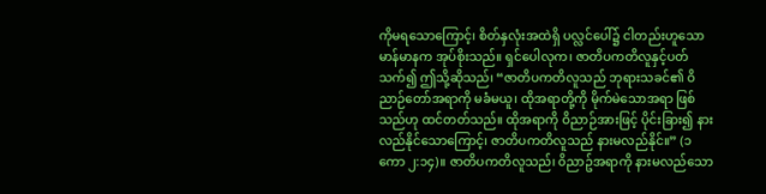ကိုမရသောကြောင့်၊ စိတ်နှလုံးအထဲရှိ ပလ္လင်ပေါ်၌ ငါတည်းဟူသော မာန်မာနက အုပ်စိုးသည်။ ရှင်ပေါလုက၊ ဇာတိပကတိလူနှင့်ပတ်သက်၍ ဤသို့ဆိုသည်၊ “ဇာတိပကတိလူသည် ဘုရားသခင်၏ ဝိညာဉ်တော်အရာကို မခံမယူ၊ ထိုအရာတို့ကို မိုက်မဲသောအရာ ဖြစ်သည်ဟု ထင်တတ်သည်။ ထိုအရာကို ဝိညာဉ်အားဖြင့် ပိုင်းခြား၍ နားလည်နိုင်သောကြောင့်၊ ဇာတိပကတိလူသည် နားမလည်နိုင်။” (၁ ကော ၂:၁၄)။ ဇာတိပကတိလူသည်၊ ၀ိညာဥ်အရာကို နားမလည်သော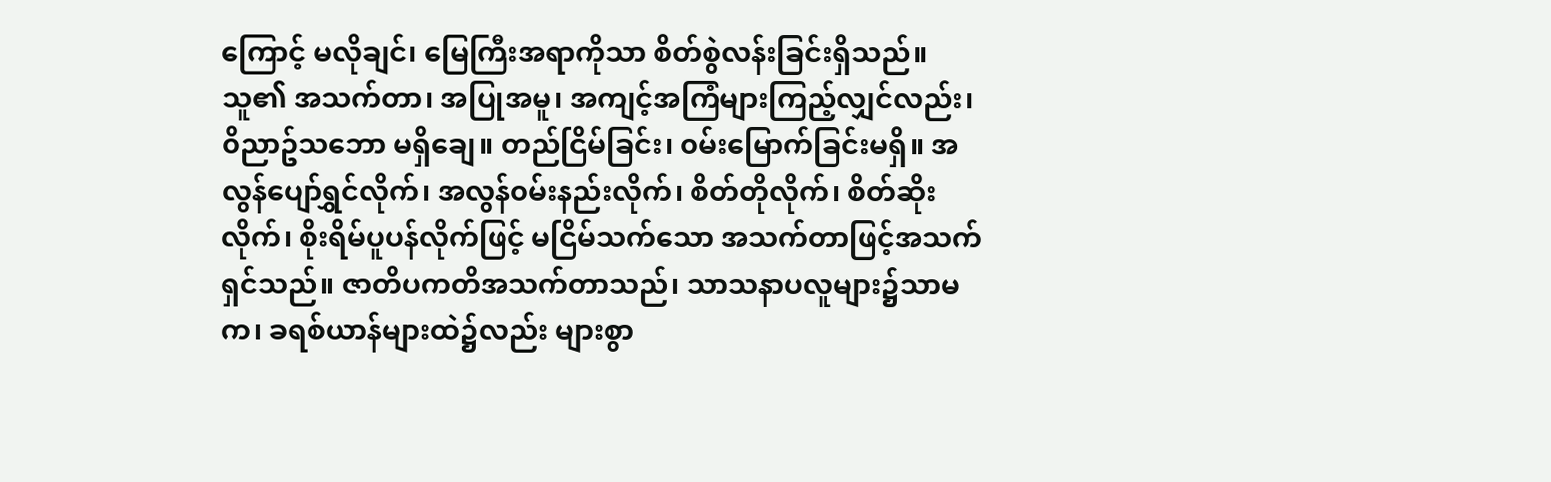ကြောင့် မလိုချင်၊ မြေကြီးအရာကိုသာ စိတ်စွဲလန်းခြင်းရှိသည်။ သူ၏ အသက်တာ၊ အပြုအမူ၊ အကျင့်အကြံများကြည့်လျှင်လည်း၊ ၀ိညာဥ်သဘော မရှိချေ။ တည်ငြိမ်ခြင်း၊ ၀မ်းမြောက်ခြင်းမရှိ။ အလွန်ပျော်ရွှင်လိုက်၊ အလွန်၀မ်းနည်းလိုက်၊ စိတ်တိုလိုက်၊ စိတ်ဆိုးလိုက်၊ စိုးရိမ်ပူပန်လိုက်ဖြင့် မငြိမ်သက်သော အသက်တာဖြင့်အသက်ရှင်သည်။ ဇာတိပကတိအသက်တာသည်၊ သာသနာပလူများ၌သာမက၊ ခရစ်ယာန်များထဲ၌လည်း များစွာ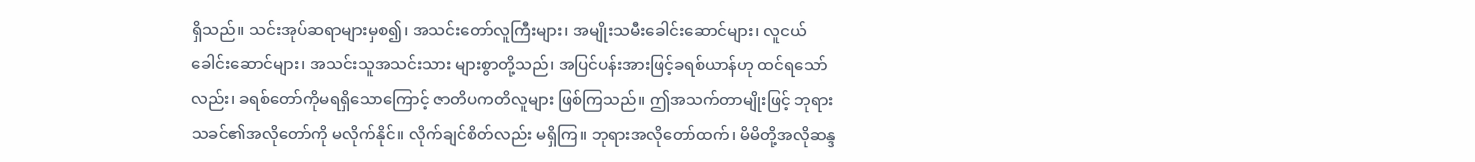ရှိသည်။ သင်းအုပ်ဆရာများမှစ၍၊ အသင်းတော်လူကြီးများ၊ အမျိုးသမီးခေါင်းဆောင်များ၊ လူငယ်ခေါင်းဆောင်များ၊ အသင်းသူအသင်းသား များစွာတို့သည်၊ အပြင်ပန်းအားဖြင့်ခရစ်ယာန်ဟု ထင်ရသော်လည်း၊ ခရစ်တော်ကိုမရရှိသောကြောင့် ဇာတိပကတိလူများ ဖြစ်ကြသည်။ ဤအသက်တာမျိုးဖြင့် ဘုရားသခင်၏အလိုတော်ကို မလိုက်နိုင်။ လိုက်ချင်စိတ်လည်း မရှိကြ။ ဘုရားအလိုတော်ထက်၊ မိမိတို့အလိုဆန္ဒ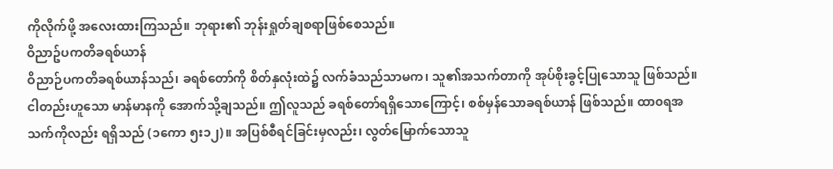ကိုလိုက်ဖို့ အလေးထားကြသည်။ ဘုရား၏ ဘုန်းရှုတ်ချစရာဖြစ်စေသည်။
ဝိညာဥ်ပကတိခရစ်ယာန်
ဝိညာဉ်ပကတိခရစ်ယာန်သည်၊ ခရစ်တော်ကို စိတ်နှလုံးထဲ၌ လက်ခံသည်သာမက၊ သူ၏အသက်တာကို အုပ်စိုးခွင့်ပြုသောသူ ဖြစ်သည်။ ငါတည်းဟူသော မာန်မာနကို အောက်သို့ချသည်။ ဤလူသည် ခရစ်တော်ရရှိသောကြောင့်၊ စစ်မှန်သောခရစ်ယာန် ဖြစ်သည်။ ထာ၀ရအသက်ကိုလည်း ရရှိသည် (၁ကော ၅း၁၂)။ အပြစ်စီရင်ခြင်းမှလည်း၊ လွတ်မြောက်သောသူ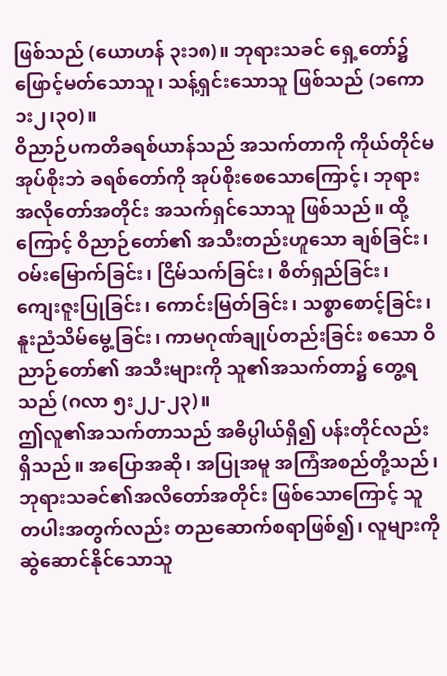ဖြစ်သည် (ယောဟန် ၃း၁၈)။ ဘုရားသခင် ရှေ့တော်၌ ဖြောင့်မတ်သောသူ၊ သန့်ရှင်းသောသူ ဖြစ်သည် (၁ကော ၁း၂၊၃၀)။
ဝိညာဉ်ပကတိခရစ်ယာန်သည် အသက်တာကို ကိုယ်တိုင်မအုပ်စိုးဘဲ ခရစ်တော်ကို အုပ်စိုးစေသောကြောင့်၊ ဘုရားအလိုတော်အတိုင်း အသက်ရှင်သောသူ ဖြစ်သည်။ ထို့ကြောင့် ဝိညာဉ်တော်၏ အသီးတည်းဟူသော ချစ်ခြင်း၊ ဝမ်းမြောက်ခြင်း၊ ငြိမ်သက်ခြင်း၊ စိတ်ရှည်ခြင်း၊ ကျေးဇူးပြုခြင်း၊ ကောင်းမြတ်ခြင်း၊ သစ္စာစောင့်ခြင်း၊ နူးညံသိမ်မွေ့ခြင်း၊ ကာမဂုဏ်ချုပ်တည်းခြင်း စသော ဝိညာဉ်တော်၏ အသီးများကို သူ၏အသက်တာ၌ တွေ့ရသည် (ဂလာ ၅း၂၂-၂၃)။
ဤလူ၏အသက်တာသည် အဓိပ္ပါယ်ရှိ၍ ပန်းတိုင်လည်းရှိသည်။ အပြောအဆို၊ အပြုအမူ အကြံအစည်တို့သည်၊ ဘုရားသခင်၏အလိတော်အတိုင်း ဖြစ်သောကြောင့် သူတပါးအတွက်လည်း တညဆောက်စရာဖြစ်၍၊ လူများကို ဆွဲဆောင်နိုင်သောသူ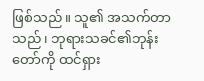ဖြစ်သည်။ သူ၏ အသက်တာသည်၊ ဘုရားသခင်၏ဘုန်းတော်ကို ထင်ရှား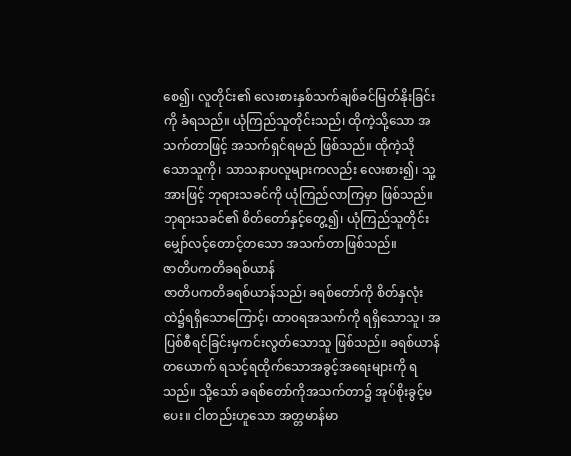စေ၍၊ လူတိုင်း၏ လေးစားနှစ်သက်ချစ်ခင်မြတ်နိုးခြင်းကို ခံရသည်။ ယုံကြည်သူတိုင်းသည်၊ ထိုကဲ့သို့သော အသက်တာဖြင့် အသက်ရှင်ရမည် ဖြစ်သည်။ ထိုကဲ့သိုသောသူကို၊ သာသနာပလူများကလည်း လေးစား၍၊ သူ့အားဖြင့် ဘုရားသခင်ကို ယုံကြည်လာကြမှာ ဖြစ်သည်။ ဘုရားသခင်၏ စိတ်တော်နှင့်တွေ့၍၊ ယုံကြည်သူတိုင်း မျှော်လင့်တောင့်တသော အသက်တာဖြစ်သည်။
ဇာတိပကတိခရစ်ယာန်
ဇာတိပကတိခရစ်ယာန်သည်၊ ခရစ်တော်ကို စိတ်နှလုံးထဲ၌ရရှိသောကြောင့်၊ ထာ၀ရအသက်ကို ရရှိသောသူ၊ အပြစ်စီရင်ခြင်းမှကင်းလွတ်သောသူ ဖြစ်သည်။ ခရစ်ယာန်တယောက် ရသင့်ရထိုက်သောအခွင့်အရေးများကို ရသည်။ သို့သော် ခရစ်တော်ကိုအသက်တာ၌ အုပ်စိုးခွင့်မပေး။ ငါတည်းဟူသော အတ္တမာန်မာ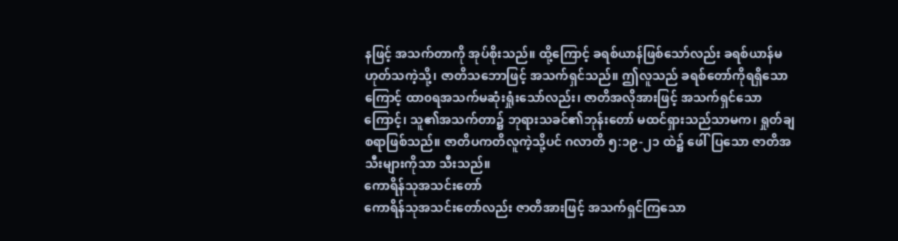နဖြင့် အသက်တာကို အုပ်စိုးသည်။ ထို့ကြောင့် ခရစ်ယာန်ဖြစ်သော်လည်း ခရစ်ယာန်မဟုတ်သကဲ့သို့၊ ဇာတိသဘောဖြင့် အသက်ရှင်သည်။ ဤလူသည် ခရစ်တော်ကိုရရှိသောကြောင့် ထာ၀ရအသက်မဆုံးရှုံးသော်လည်း၊ ဇာတိအလိုအားဖြင့် အသက်ရှင်သောကြောင့်၊ သူ၏အသက်တာ၌ ဘုရားသခင်၏ဘုန်းတော် မထင်ရှားသည်သာမက၊ ရှုတ်ချစရာဖြစ်သည်။ ဇာတိပကတိလူကဲ့သို့ပင် ဂလာတိ ၅:၁၉-၂၁ ထဲ၌ ဖေါ်ပြသော ဇာတိအသီးများကိုသာ သီးသည်။
ကောရိန်သုအသင်းတော်
ကောရိန်သုအသင်းတော်လည်း ဇာတိအားဖြင့် အသက်ရှင်ကြသော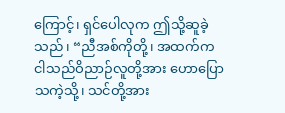ကြောင့်၊ ရှင်ပေါလုက ဤသို့ဆူခဲ့သည်၊ “ညီအစ်ကိုတို့၊ အထက်က ငါသည်ဝိညာဉ်လူတို့အား ဟောပြောသကဲ့သို့၊ သင်တို့အား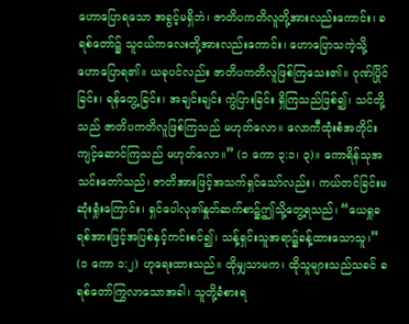ဟောပြောရသော အခွင့်မရှိဘဲ၊ ဇာတိပကတိလူတို့အားလည်းကောင်း၊ ခရစ်တော်၌ သူငယ်ကလေးတို့အားလည်းကောင်း၊ ဟောပြောသကဲ့သို့ ဟောပြောရ၏။ ယခုပင်လည်း ဇာတိပကတိလူဖြစ်ကြသေး၏။ ဂုဏ်ပြိုင်ခြင်း၊ ရန်တွေ့ခြင်း၊ အချင်းချင်း ကွဲပြားခြင်း ရှိကြသည်ဖြစ်၍၊ သင်တို့သည် ဇာတိပကတိလူဖြစ်ကြသည် မဟုတ်လော။ လောကီထုံးစံအတိုင်း ကျင့်ဆောင်ကြသည် မဟုတ်လော။” (၁ ကော ၃:၁၊ ၃)။ ကောရိန်သုအသင်းတော်သည်၊ ဇာတိအားဖြင့်အသက်ရှင်သော်လည်း၊ ကယ်တင်ခြင်းမဆုံးရှုံးကြောင်း၊ ရှင်ပေါလု၏နှုတ်ဆက်စာ၌ဤသို့တွေ့ရသည်၊ “ယေရှုခရစ်အားဖြင့်အပြစ်နှင့်ကင်းစင်၍၊ သန့်ရှင်းသူအရာ၌ခန့်ထားသောသူ၊” (၁ ကော ၁:၂) ဟုရေးထားသည်။ ထိုမျှသာမက၊ ထိုသူများသည်သခင် ခရစ်တော်ကြွလာသောအခါ၊ သူတို့ခံစားရ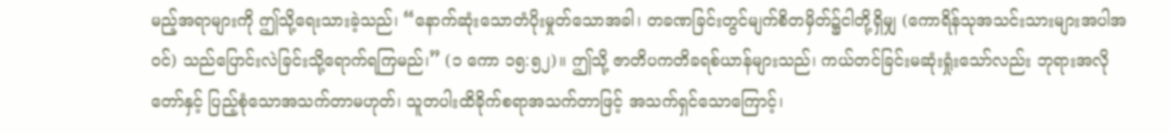မည့်အရာများကို ဤသို့ရေးသားခဲ့သည်၊ “နောက်ဆုံးသောတံပိုးမှုတ်သောအခါ၊ တခဏခြင်းတွင်မျက်စိတမှိတ်၌ငါတို့ရှိမျှ (ကောရိန်သုအသင်းသားများအပါအ၀င်) သည်ပြောင်းလဲခြင်းသို့ရောက်ရကြမည်၊” (၁ ကော ၁၅:၅၂)။ ဤသို့ ဇာတိပကတိခရစ်ယာန်များသည်၊ ကယ်တင်ခြင်းမဆုံးရှုံးသော်လည်း ဘုရားအလိုတော်နှင့် ပြည့်စုံသောအသက်တာမဟုတ်၊ သူတပါးထိခိုက်စရာအသက်တာဖြင့် အသက်ရှင်သောကြောင့်၊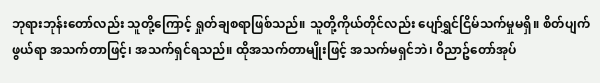ဘုရားဘုန်းတော်လည်း သူတို့ကြောင့် ရှုတ်ချစရာဖြစ်သည်။ သူတို့ကိုယ်တိုင်လည်း ပျော်ရွှင်ငြိမ်သက်မှုမရှိ။ စိတ်ပျက်ဖွယ်ရာ အသက်တာဖြင့်၊ အသက်ရှင်ရသည်။ ထိုအသက်တာမျိုးဖြင့် အသက်မရှင်ဘဲ၊ ၀ိညာဥ်တော်အုပ်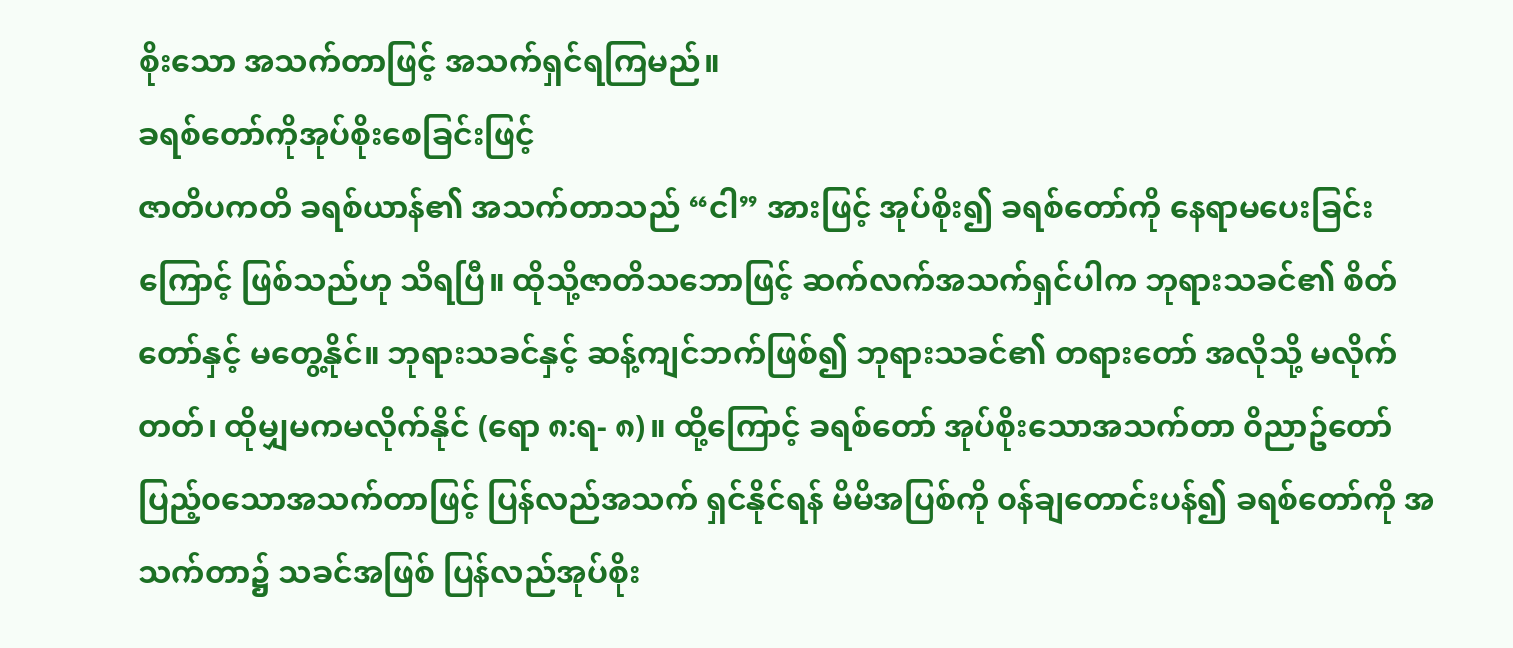စိုးသော အသက်တာဖြင့် အသက်ရှင်ရကြမည်။
ခရစ်တော်ကိုအုပ်စိုးစေခြင်းဖြင့်
ဇာတိပကတိ ခရစ်ယာန်၏ အသက်တာသည် “ငါ” အားဖြင့် အုပ်စိုး၍ ခရစ်တော်ကို နေရာမပေးခြင်းကြောင့် ဖြစ်သည်ဟု သိရပြီ။ ထိုသို့ဇာတိသဘောဖြင့် ဆက်လက်အသက်ရှင်ပါက ဘုရားသခင်၏ စိတ်တော်နှင့် မတွေ့နိုင်။ ဘုရားသခင်နှင့် ဆန့်ကျင်ဘက်ဖြစ်၍ ဘုရားသခင်၏ တရားတော် အလိုသို့ မလိုက်တတ်၊ ထိုမျှမကမလိုက်နိုင် (ရော ၈:ရ- ၈)။ ထို့ကြောင့် ခရစ်တော် အုပ်စိုးသောအသက်တာ ၀ိညာဥ်တော်ပြည့်၀သောအသက်တာဖြင့် ပြန်လည်အသက် ရှင်နိုင်ရန် မိမိအပြစ်ကို ၀န်ချတောင်းပန်၍ ခရစ်တော်ကို အသက်တာ၌ သခင်အဖြစ် ပြန်လည်အုပ်စိုး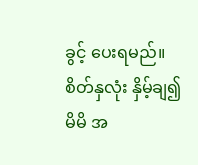ခွင့် ပေးရမည်။ စိတ်နှလုံး နှိမ့်ချ၍ မိမိ အ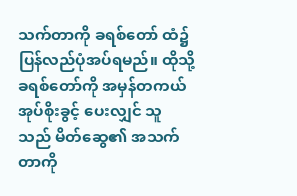သက်တာကို ခရစ်တော် ထံ၌ ပြန်လည်ပုံအပ်ရမည်။ ထိုသို့ ခရစ်တော်ကို အမှန်တကယ် အုပ်စိုးခွင့် ပေးလျှင် သူသည် မိတ်ဆွေ၏ အသက်တာကို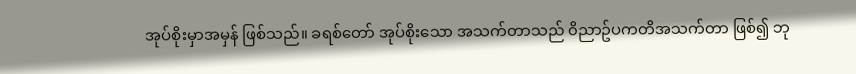အုပ်စိုးမှာအမှန် ဖြစ်သည်။ ခရစ်တော် အုပ်စိုးသော အသက်တာသည် ၀ိညာဥ်ပကတိအသက်တာ ဖြစ်၍ ဘု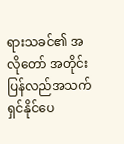ရားသခင်၏ အလိုတော် အတိုင်း ပြန်လည်အသက် ရှင်နိုင်ပေ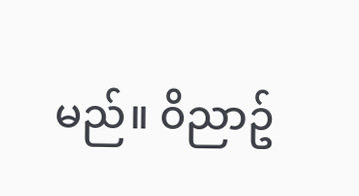မည်။ ၀ိညာဥ်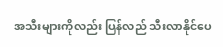အသီးများကိုလည်း ပြန်လည် သီးလာနိုင်ပေ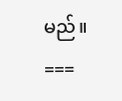မည်။
===